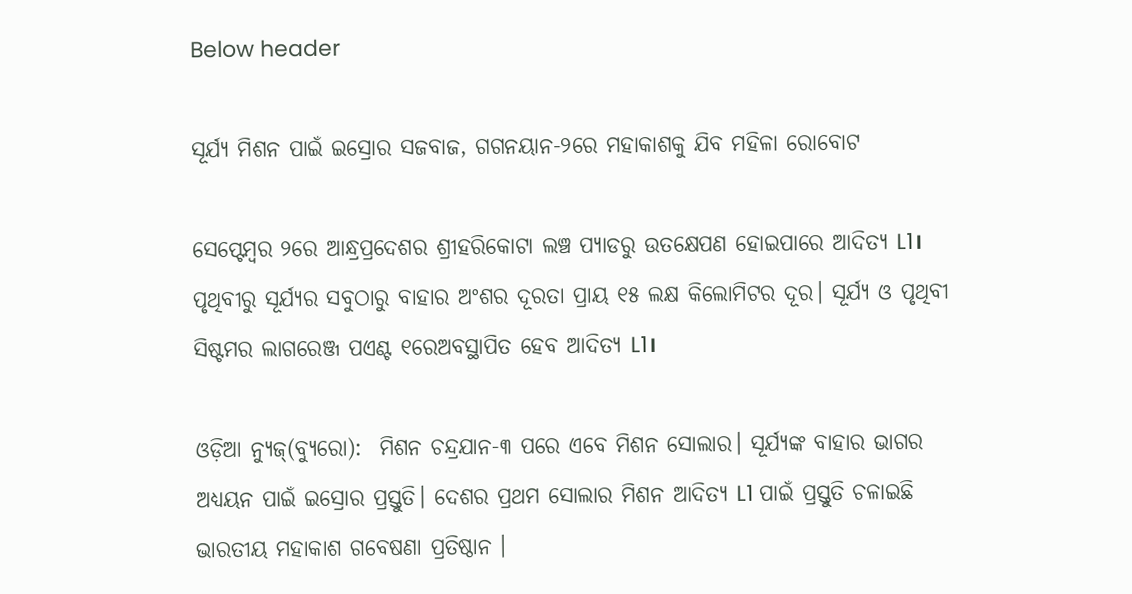Below header

ସୂର୍ଯ୍ୟ ମିଶନ ପାଇଁ ଇସ୍ରୋର ସଜବାଜ, ଗଗନୟାନ-୨ରେ ମହାକାଶକୁ ଯିବ ମହିଳା ରୋବୋଟ

ସେପ୍ଟେମ୍ବର ୨ରେ ଆନ୍ଧ୍ରପ୍ରଦେଶର ଶ୍ରୀହରିକୋଟା ଲଞ୍ଚ ପ୍ୟାଡରୁ ଉତକ୍ଷେପଣ ହୋଇପାରେ ଆଦିତ୍ୟ L1। ପୃଥିବୀରୁ ସୂର୍ଯ୍ୟର ସବୁଠାରୁ ବାହାର ଅଂଶର ଦୂରତା ପ୍ରାୟ ୧୫ ଲକ୍ଷ କିଲୋମିଟର ଦୂର। ସୂର୍ଯ୍ୟ ଓ ପୃଥିବୀ ସିଷ୍ଟମର ଲାଗରେଞ୍ଜ ପଏଣ୍ଟ ୧ରେଅବସ୍ଥାପିତ ହେବ ଆଦିତ୍ୟ L1।

ଓଡ଼ିଆ ନ୍ୟୁଜ୍(ବ୍ୟୁରୋ):  ମିଶନ ଚନ୍ଦ୍ରଯାନ-୩ ପରେ ଏବେ ମିଶନ ସୋଲାର। ସୂର୍ଯ୍ୟଙ୍କ ବାହାର ଭାଗର ଅଧ୍ୟୟନ ପାଇଁ ଇସ୍ରୋର ପ୍ରସ୍ତୁତି। ଦେଶର ପ୍ରଥମ ସୋଲାର ମିଶନ ଆଦିତ୍ୟ L1 ପାଇଁ ପ୍ରସ୍ତୁତି ଚଳାଇଛି ଭାରତୀୟ ମହାକାଶ ଗବେଷଣା ପ୍ରତିଷ୍ଠାନ ।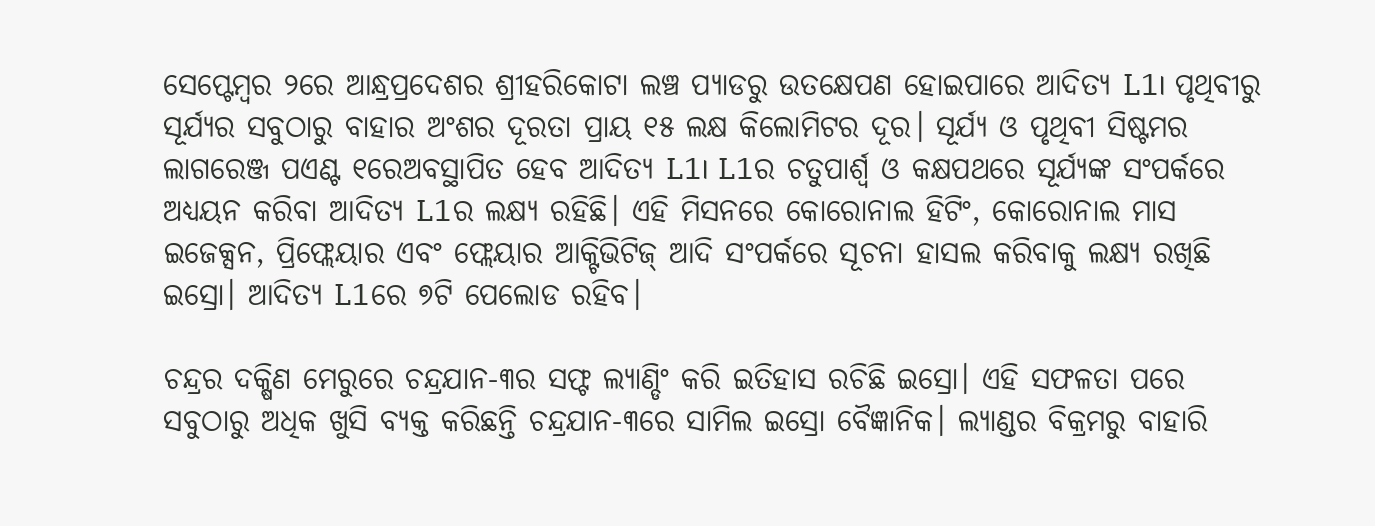ସେପ୍ଟେମ୍ବର ୨ରେ ଆନ୍ଧ୍ରପ୍ରଦେଶର ଶ୍ରୀହରିକୋଟା ଲଞ୍ଚ ପ୍ୟାଡରୁ ଉତକ୍ଷେପଣ ହୋଇପାରେ ଆଦିତ୍ୟ L1। ପୃଥିବୀରୁ ସୂର୍ଯ୍ୟର ସବୁଠାରୁ ବାହାର ଅଂଶର ଦୂରତା ପ୍ରାୟ ୧୫ ଲକ୍ଷ କିଲୋମିଟର ଦୂର। ସୂର୍ଯ୍ୟ ଓ ପୃଥିବୀ ସିଷ୍ଟମର ଲାଗରେଞ୍ଜ ପଏଣ୍ଟ ୧ରେଅବସ୍ଥାପିତ ହେବ ଆଦିତ୍ୟ L1। L1ର ଚତୁପାର୍ଶ୍ବ ଓ କକ୍ଷପଥରେ ସୂର୍ଯ୍ୟଙ୍କ ସଂପର୍କରେ ଅଧ୍ୟୟନ କରିବା ଆଦିତ୍ୟ L1ର ଲକ୍ଷ୍ୟ ରହିଛି। ଏହି ମିସନରେ କୋରୋନାଲ ହିଟିଂ, କୋରୋନାଲ ମାସ ଇଜେକ୍ସନ, ପ୍ରିଫ୍ଲେୟାର ଏବଂ ଫ୍ଲେୟାର ଆକ୍ଟିଭିଟିଜ୍ ଆଦି ସଂପର୍କରେ ସୂଚନା ହାସଲ କରିବାକୁ ଲକ୍ଷ୍ୟ ରଖିଛି ଇସ୍ରୋ। ଆଦିତ୍ୟ L1ରେ ୭ଟି ପେଲୋଡ ରହିବ।

ଚନ୍ଦ୍ରର ଦକ୍ଷିଣ ମେରୁରେ ଚନ୍ଦ୍ରଯାନ-୩ର ସଫ୍ଟ ଲ୍ୟାଣ୍ଡିଂ କରି ଇତିହାସ ରଚିଛି ଇସ୍ରୋ। ଏହି ସଫଳତା ପରେ ସବୁଠାରୁ ଅଧିକ ଖୁସି ବ୍ୟକ୍ତ କରିଛନ୍ତି ଚନ୍ଦ୍ରଯାନ-୩ରେ ସାମିଲ ଇସ୍ରୋ ବୈଜ୍ଞାନିକ। ଲ୍ୟାଣ୍ଡର ବିକ୍ରମରୁ ବାହାରି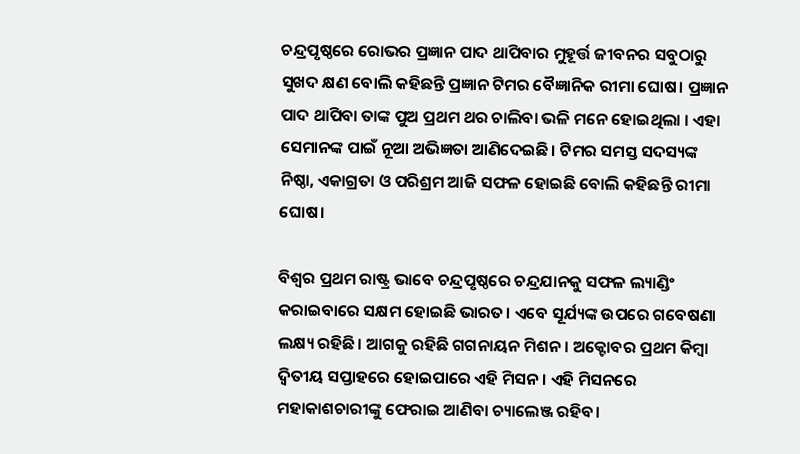ଚନ୍ଦ୍ରପୃଷ୍ଠରେ ରୋଭର ପ୍ରଜ୍ଞାନ ପାଦ ଥାପିବାର ମୁହୂର୍ତ୍ତ ଜୀବନର ସବୁଠାରୁ ସୁଖଦ କ୍ଷଣ ବୋଲି କହିଛନ୍ତି ପ୍ରଜ୍ଞାନ ଟିମର ବୈଜ୍ଞାନିକ ରୀମା ଘୋଷ। ପ୍ରଜ୍ଞାନ ପାଦ ଥାପିବା ତାଙ୍କ ପୁଅ ପ୍ରଥମ ଥର ଚାଲିବା ଭଳି ମନେ ହୋଇଥିଲା । ଏହା ସେମାନଙ୍କ ପାଇଁ ନୂଆ ଅଭିଜ୍ଞତା ଆଣିଦେଇଛି। ଟିମର ସମସ୍ତ ସଦସ୍ୟଙ୍କ ନିଷ୍ଠା, ଏକାଗ୍ରତା ଓ ପରିଶ୍ରମ ଆଜି ସଫଳ ହୋଇଛି ବୋଲି କହିଛନ୍ତି ରୀମା ଘୋଷ।

ବିଶ୍ବର ପ୍ରଥମ ରାଷ୍ଟ୍ର ଭାବେ ଚନ୍ଦ୍ରପୃଷ୍ଠରେ ଚନ୍ଦ୍ରଯାନକୁ ସଫଳ ଲ୍ୟାଣ୍ଡିଂ କରାଇବାରେ ସକ୍ଷମ ହୋଇଛି ଭାରତ। ଏବେ ସୂର୍ଯ୍ୟଙ୍କ ଉପରେ ଗବେଷଣା ଲକ୍ଷ୍ୟ ରହିଛି। ଆଗକୁ ରହିଛି ଗଗନାୟନ ମିଶନ। ଅକ୍ଟୋବର ପ୍ରଥମ କିମ୍ବା ଦ୍ବିତୀୟ ସପ୍ତାହରେ ହୋଇପାରେ ଏହି ମିସନ। ଏହି ମିସନରେ ମହାକାଶଚାରୀଙ୍କୁ ଫେରାଇ ଆଣିବା ଚ୍ୟାଲେଞ୍ଜ ରହିବ।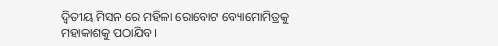ଦ୍ବିତୀୟ ମିସନ ରେ ମହିଳା ରୋବୋଟ ବ୍ୟୋମୋମିତ୍ରକୁ ମହାକାଶକୁ ପଠାଯିବ।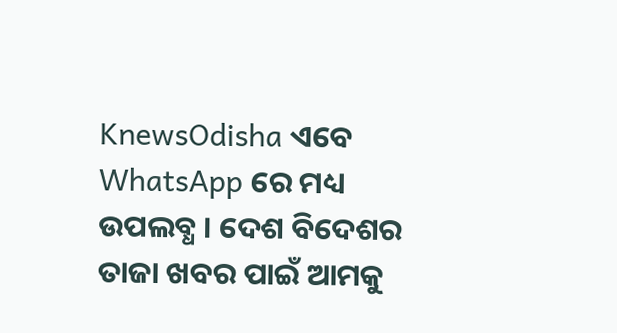KnewsOdisha ଏବେ WhatsApp ରେ ମଧ୍ୟ ଉପଲବ୍ଧ । ଦେଶ ବିଦେଶର ତାଜା ଖବର ପାଇଁ ଆମକୁ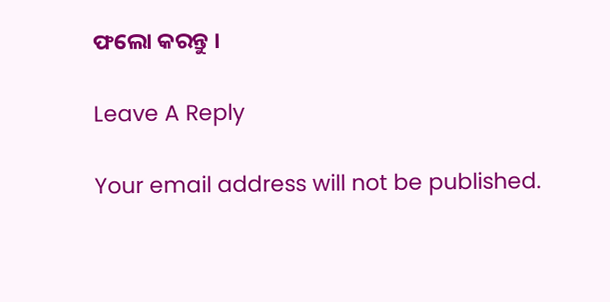ଫଲୋ କରନ୍ତୁ ।

Leave A Reply

Your email address will not be published.